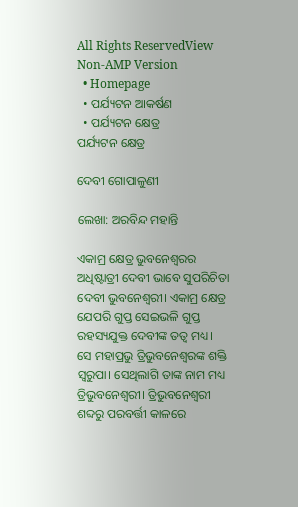All Rights ReservedView Non-AMP Version
  • Homepage
  • ପର୍ଯ୍ୟଟନ ଆକର୍ଷଣ
  • ପର୍ଯ୍ୟଟନ କ୍ଷେତ୍ର
ପର୍ଯ୍ୟଟନ କ୍ଷେତ୍ର

ଦେବୀ ଗୋପାଳୁଣୀ

ଲେଖା: ଅରବିନ୍ଦ ମହାନ୍ତି

ଏକାମ୍ର କ୍ଷେତ୍ର ଭୁବନେଶ୍ୱରର ଅଧିଷ୍ଟାତ୍ରୀ ଦେବୀ ଭାବେ ସୁପରିଚିତା ଦେବୀ ଭୁବନେଶ୍ଵରୀ। ଏକାମ୍ର କ୍ଷେତ୍ର ଯେପରି ଗୁପ୍ତ ସେଇଭଳି ଗୁପ୍ତ ରହସ୍ୟଯୁକ୍ତ ଦେବୀଙ୍କ ତତ୍ଵ ମଧ୍ୟ। ସେ ମହାପ୍ରଭୁ ତ୍ରିଭୁବନେଶ୍ଵରଙ୍କ ଶକ୍ତି ସ୍ୱରୁପା। ସେଥିଲାଗି ତାଙ୍କ ନାମ ମଧ୍ୟ ତ୍ରିଭୁବନେଶ୍ଵରୀ। ତ୍ରିଭୁବନେଶ୍ଵରୀ ଶବ୍ଦରୁ ପରବର୍ତ୍ତୀ କାଳରେ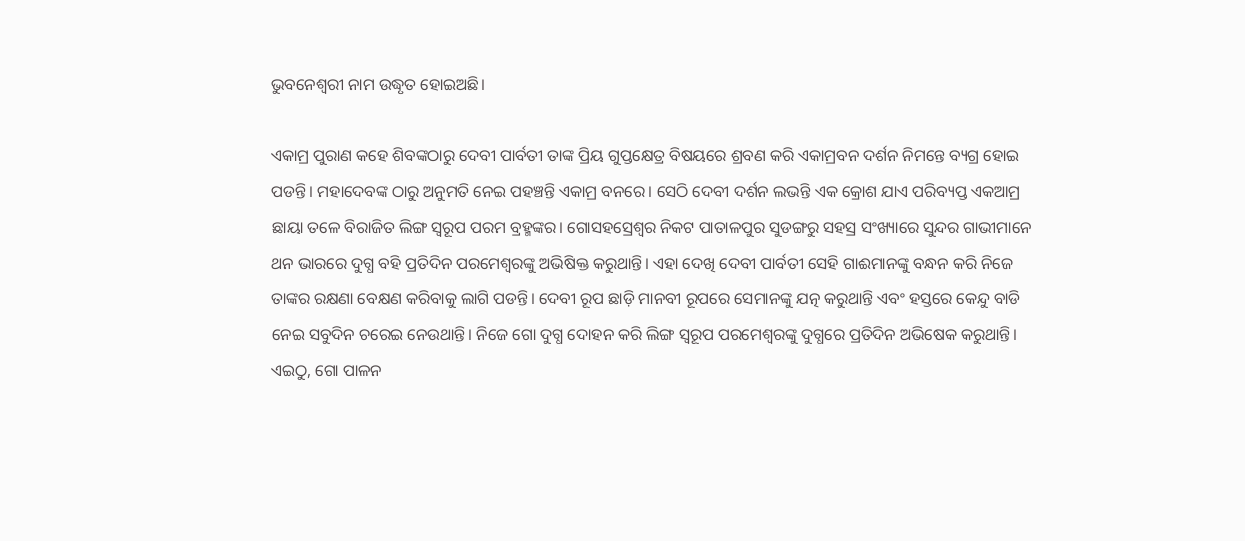ଭୁବନେଶ୍ଵରୀ ନାମ ଉଦ୍ଧୃତ ହୋଇଅଛି।

ଏକାମ୍ର ପୁରାଣ କହେ ଶିବଙ୍କଠାରୁ ଦେବୀ ପାର୍ବତୀ ତାଙ୍କ ପ୍ରିୟ ଗୁପ୍ତକ୍ଷେତ୍ର ବିଷୟରେ ଶ୍ରବଣ କରି ଏକାମ୍ରବନ ଦର୍ଶନ ନିମନ୍ତେ ବ୍ୟଗ୍ର ହୋଇ ପଡନ୍ତି। ମହାଦେବଙ୍କ ଠାରୁ ଅନୁମତି ନେଇ ପହଞ୍ଚନ୍ତି ଏକାମ୍ର ବନରେ। ସେଠି ଦେବୀ ଦର୍ଶନ ଲଭନ୍ତି ଏକ କ୍ରୋଶ ଯାଏ ପରିବ୍ୟପ୍ତ ଏକଆମ୍ର ଛାୟା ତଳେ ବିରାଜିତ ଲିଙ୍ଗ ସ୍ୱରୂପ ପରମ ବ୍ରହ୍ମଙ୍କର। ଗୋସହସ୍ରେଶ୍ବର ନିକଟ ପାତାଳପୁର ସୁଡଙ୍ଗରୁ ସହସ୍ର ସଂଖ୍ୟାରେ ସୁନ୍ଦର ଗାଭୀମାନେ ଥନ ଭାରରେ ଦୁଗ୍ଧ ବହି ପ୍ରତିଦିନ ପରମେଶ୍ୱରଙ୍କୁ ଅଭିଷିକ୍ତ କରୁଥାନ୍ତି। ଏହା ଦେଖି ଦେବୀ ପାର୍ବତୀ ସେହି ଗାଈମାନଙ୍କୁ ବନ୍ଧନ କରି ନିଜେ ତାଙ୍କର ରକ୍ଷଣା ବେକ୍ଷଣ କରିବାକୁ ଲାଗି ପଡନ୍ତି। ଦେବୀ ରୂପ ଛାଡ଼ି ମାନବୀ ରୂପରେ ସେମାନଙ୍କୁ ଯତ୍ନ କରୁଥାନ୍ତି ଏବଂ ହସ୍ତରେ କେନ୍ଦୁ ବାଡି ନେଇ ସବୁଦିନ ଚରେଇ ନେଉଥାନ୍ତି। ନିଜେ ଗୋ ଦୁଗ୍ଧ ଦୋହନ କରି ଲିଙ୍ଗ ସ୍ୱରୂପ ପରମେଶ୍ୱରଙ୍କୁ ଦୁଗ୍ଧରେ ପ୍ରତିଦିନ ଅଭିଷେକ କରୁଥାନ୍ତି। ଏଇଠୁ, ଗୋ ପାଳନ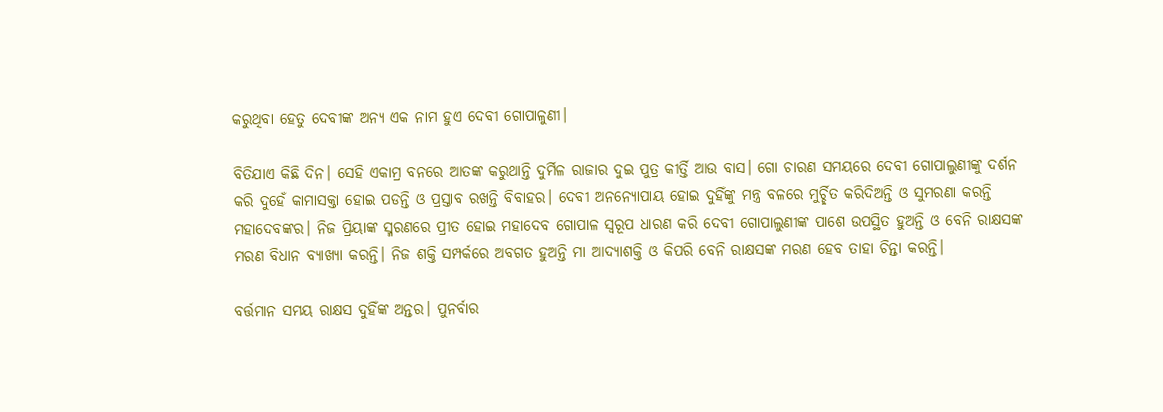କରୁଥିବା ହେତୁ ଦେବୀଙ୍କ ଅନ୍ୟ ଏକ ନାମ ହୁଏ ଦେବୀ ଗୋପାଳୁଣୀ।

ବିତିଯାଏ କିଛି ଦିନ। ସେହି ଏକାମ୍ର ବନରେ ଆତଙ୍କ କରୁଥାନ୍ତି ଦୁର୍ମିଳ ରାଜାର ଦୁଇ ପୁତ୍ର କୀର୍ତ୍ତି ଆଉ ବାସ। ଗୋ ଚାରଣ ସମୟରେ ଦେବୀ ଗୋପାଲୁଣୀଙ୍କୁ ଦର୍ଶନ କରି ଦୁହେଁ କାମାସକ୍ତା ହୋଇ ପଡନ୍ତି ଓ ପ୍ରସ୍ତାବ ରଖନ୍ତି ବିବାହର। ଦେବୀ ଅନନ୍ୟୋପାୟ ହୋଇ ଦୁହିଁଙ୍କୁ ମନ୍ତ୍ର ବଳରେ ମୁର୍ଚ୍ଛିତ କରିଦିଅନ୍ତି ଓ ସୁମରଣା କରନ୍ତି ମହାଦେବଙ୍କର। ନିଜ ପ୍ରିୟାଙ୍କ ସ୍ମରଣରେ ପ୍ରୀତ ହୋଇ ମହାଦେବ ଗୋପାଳ ସ୍ୱରୂପ ଧାରଣ କରି ଦେବୀ ଗୋପାଲୁଣୀଙ୍କ ପାଶେ ଉପସ୍ଥିତ ହୁଅନ୍ତି ଓ ବେନି ରାକ୍ଷସଙ୍କ ମରଣ ବିଧାନ ବ୍ୟାଖ୍ୟା କରନ୍ତି। ନିଜ ଶକ୍ତି ସମ୍ପର୍କରେ ଅବଗତ ହୁଅନ୍ତି ମା ଆଦ୍ୟାଶକ୍ତି ଓ କିପରି ବେନି ରାକ୍ଷସଙ୍କ ମରଣ ହେବ ତାହା ଚିନ୍ତା କରନ୍ତି।

ବର୍ତ୍ତମାନ ସମୟ ରାକ୍ଷସ ଦୁହିଁଙ୍କ ଅନ୍ତର। ପୁନର୍ବାର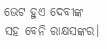ଭେଟ ହୁଏ ଦେବୀଙ୍କ ସହ ବେନି ରାକ୍ଷସଙ୍କର।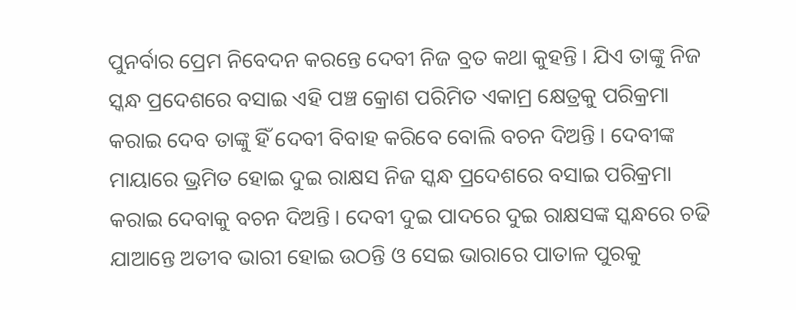ପୁନର୍ବାର ପ୍ରେମ ନିବେଦନ କରନ୍ତେ ଦେବୀ ନିଜ ବ୍ରତ କଥା କୁହନ୍ତି। ଯିଏ ତାଙ୍କୁ ନିଜ ସ୍କନ୍ଧ ପ୍ରଦେଶରେ ବସାଇ ଏହି ପଞ୍ଚ କ୍ରୋଶ ପରିମିତ ଏକାମ୍ର କ୍ଷେତ୍ରକୁ ପରିକ୍ରମା କରାଇ ଦେବ ତାଙ୍କୁ ହିଁ ଦେବୀ ବିବାହ କରିବେ ବୋଲି ବଚନ ଦିଅନ୍ତି। ଦେବୀଙ୍କ ମାୟାରେ ଭ୍ରମିତ ହୋଇ ଦୁଇ ରାକ୍ଷସ ନିଜ ସ୍କନ୍ଧ ପ୍ରଦେଶରେ ବସାଇ ପରିକ୍ରମା କରାଇ ଦେବାକୁ ବଚନ ଦିଅନ୍ତି। ଦେବୀ ଦୁଇ ପାଦରେ ଦୁଇ ରାକ୍ଷସଙ୍କ ସ୍କନ୍ଧରେ ଚଢି ଯାଆନ୍ତେ ଅତୀବ ଭାରୀ ହୋଇ ଉଠନ୍ତି ଓ ସେଇ ଭାରାରେ ପାତାଳ ପୁରକୁ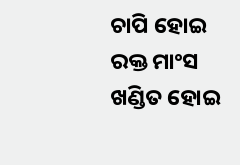ଚାପି ହୋଇ ରକ୍ତ ମାଂସ ଖଣ୍ଡିତ ହୋଇ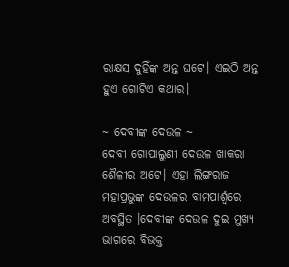ରାକ୍ଷସ ଦୁହିଁଙ୍କ ଅନ୍ତ ଘଟେ। ଏଇଠି ଅନ୍ତ ହୁଏ ଗୋଟିଏ କଥାର।

~ ଦେବୀଙ୍କ ଦେଉଳ ~
ଦେବୀ ଗୋପାଲୁଣୀ ଦେଉଳ ଖାକରା ଶୈଳୀର ଅଟେ। ଏହା ଲିଙ୍ଗରାଜ ମହାପ୍ରଭୁଙ୍କ ଦେଉଳର ବାମପାର୍ଶ୍ୱରେ ଅବସ୍ଥିତ ।ଦେବୀଙ୍କ ଦେଉଳ ଦୁଇ ମୁଖ୍ୟ ଭାଗରେ ବିଭକ୍ତ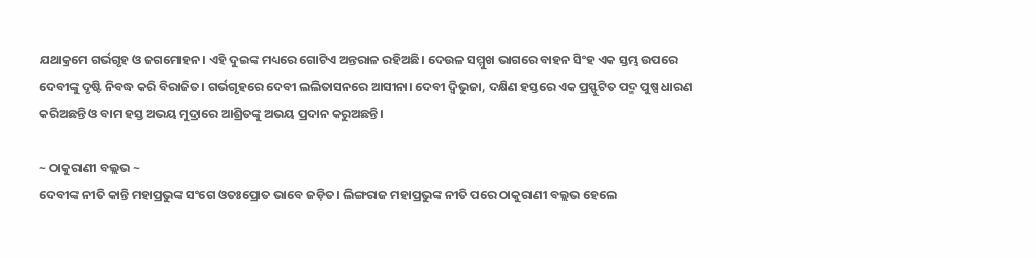ଯଥାକ୍ରମେ ଗର୍ଭଗୃହ ଓ ଜଗମୋହନ। ଏହି ଦୁଇଙ୍କ ମଧ୍ୟରେ ଗୋଟିଏ ଅନ୍ତରାଳ ରହିଅଛି। ଦେଉଳ ସମ୍ମୁଖ ଭାଗରେ ବାହନ ସିଂହ ଏକ ସ୍ତମ୍ଭ ଉପରେ ଦେବୀଙ୍କୁ ଦୃଷ୍ଟି ନିବଦ୍ଧ କରି ବିରାଜିତ। ଗର୍ଭଗୃହରେ ଦେବୀ ଲଲିତାସନରେ ଆସୀନା। ଦେବୀ ଦ୍ବିଭୁଜା, ଦକ୍ଷିଣ ହସ୍ତରେ ଏକ ପ୍ରସ୍ଫୁଟିତ ପଦ୍ମ ପୁଷ୍ପ ଧାରଣ କରିଅଛନ୍ତି ଓ ବାମ ହସ୍ତ ଅଭୟ ମୁଦ୍ରାରେ ଆଶ୍ରିତଙ୍କୁ ଅଭୟ ପ୍ରଦାନ କରୁଅଛନ୍ତି।

~ ଠାକୁରାଣୀ ବଲ୍ଲଭ ~
ଦେବୀଙ୍କ ନୀତି କାନ୍ତି ମହାପ୍ରଭୁଙ୍କ ସଂଗେ ଓତଃପ୍ରୋତ ଭାବେ ଜଡ଼ିତ। ଲିଙ୍ଗରାଜ ମହାପ୍ରଭୁଙ୍କ ନୀତି ପରେ ଠାକୁରାଣୀ ବଲ୍ଲଭ ହେଲେ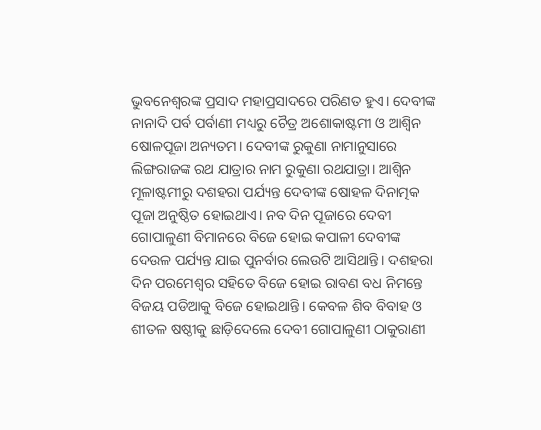ଭୁବନେଶ୍ୱରଙ୍କ ପ୍ରସାଦ ମହାପ୍ରସାଦରେ ପରିଣତ ହୁଏ। ଦେବୀଙ୍କ ନାନାଦି ପର୍ବ ପର୍ବାଣୀ ମଧ୍ୟରୁ ଚୈତ୍ର ଅଶୋକାଷ୍ଟମୀ ଓ ଆଶ୍ୱିନ ଷୋଳପୂଜା ଅନ୍ୟତମ। ଦେବୀଙ୍କ ରୁକୁଣା ନାମାନୁସାରେ ଲିଙ୍ଗରାଜଙ୍କ ରଥ ଯାତ୍ରାର ନାମ ରୁକୁଣା ରଥଯାତ୍ରା। ଆଶ୍ୱିନ ମୂଳାଷ୍ଟମୀରୁ ଦଶହରା ପର୍ଯ୍ୟନ୍ତ ଦେବୀଙ୍କ ଷୋହଳ ଦିନାତ୍ମକ ପୂଜା ଅନୁଷ୍ଠିତ ହୋଇଥାଏ। ନବ ଦିନ ପୂଜାରେ ଦେବୀ ଗୋପାଳୁଣୀ ବିମାନରେ ବିଜେ ହୋଇ କପାଳୀ ଦେବୀଙ୍କ ଦେଉଳ ପର୍ଯ୍ୟନ୍ତ ଯାଇ ପୁନର୍ବାର ଲେଉଟି ଆସିଥାନ୍ତି। ଦଶହରା ଦିନ ପରମେଶ୍ୱର ସହିତେ ବିଜେ ହୋଇ ରାବଣ ବଧ ନିମନ୍ତେ ବିଜୟ ପଡିଆକୁ ବିଜେ ହୋଇଥାନ୍ତି। କେବଳ ଶିବ ବିବାହ ଓ ଶୀତଳ ଷଷ୍ଠୀକୁ ଛାଡ଼ିଦେଲେ ଦେବୀ ଗୋପାଳୁଣୀ ଠାକୁରାଣୀ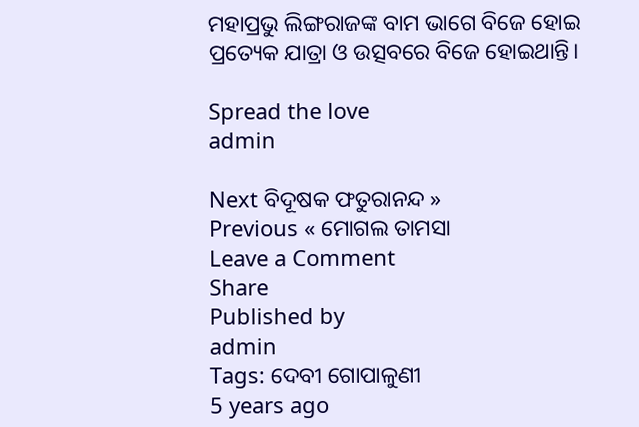ମହାପ୍ରଭୁ ଲିଙ୍ଗରାଜଙ୍କ ବାମ ଭାଗେ ବିଜେ ହୋଇ ପ୍ରତ୍ୟେକ ଯାତ୍ରା ଓ ଉତ୍ସବରେ ବିଜେ ହୋଇଥାନ୍ତି।

Spread the love
admin

Next ବିଦୂଷକ ଫତୁରାନନ୍ଦ »
Previous « ମୋଗଲ ତାମସା
Leave a Comment
Share
Published by
admin
Tags: ଦେବୀ ଗୋପାଳୁଣୀ
5 years ago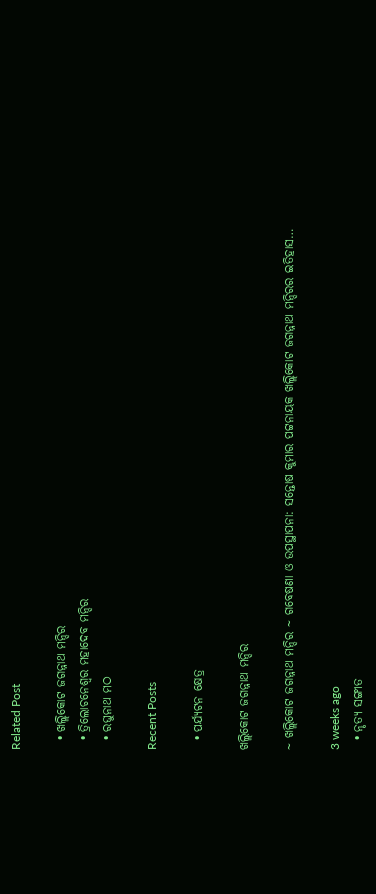Related Post

  • ଖଲ୍ଲିକୋଟ ଜଗନ୍ନାଥ ମନ୍ଦିର
  • ତ୍ରିଲୋଚନେଶ୍ୱର ମହାଦେବ ମନ୍ଦିର
  • ରଘୁନାଥ ମଠ

Recent Posts

  • ପର୍ଯ୍ୟଟନ କ୍ଷେତ୍ର

ଖଲ୍ଲିକୋଟ ଜଗନ୍ନାଥ ମନ୍ଦିର

~ ଖଲ୍ଲିକୋଟ ଜଗନ୍ନାଥ ମନ୍ଦିର ~ ଗବେଷଣା ଓ ଉପସ୍ଥାପନା: ସନ୍ତୋଷ କୁମାର ପଟ୍ଟନାୟକ ଖଲ୍ଲିକୋଟ ଜଗନ୍ନାଥ ମନ୍ଦିରର ଇତିହାସ…

3 weeks ago
  • ନୃତ୍ୟ ସଙ୍ଗୀତ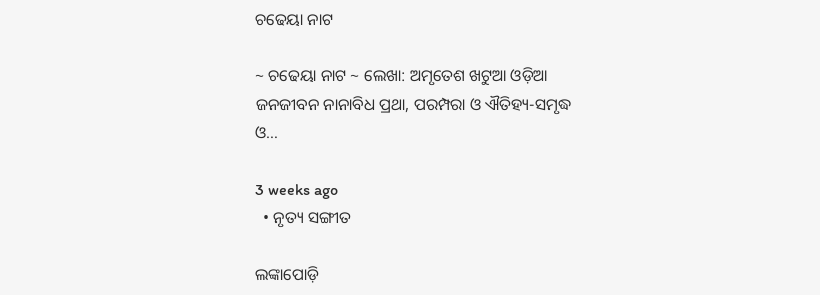ଚଢେୟା ନାଟ

~ ଚଢେୟା ନାଟ ~ ଲେଖା: ଅମୃତେଶ ଖଟୁଆ ଓଡ଼ିଆ ଜନଜୀବନ ନାନାବିଧ ପ୍ରଥା, ପରମ୍ପରା ଓ ଐତିହ୍ୟ-ସମୃଦ୍ଧ ଓ…

3 weeks ago
  • ନୃତ୍ୟ ସଙ୍ଗୀତ

ଲଙ୍କାପୋଡ଼ି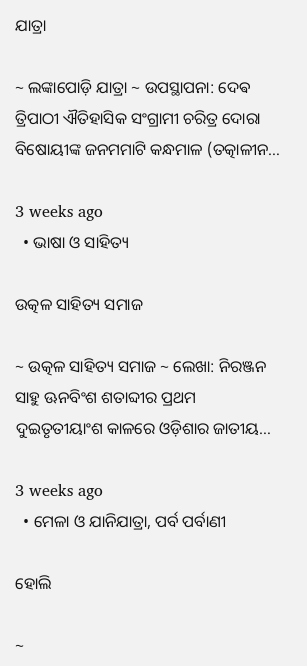ଯାତ୍ରା

~ ଲଙ୍କାପୋଡ଼ି ଯାତ୍ରା ~ ଉପସ୍ଥାପନା: ଦେଵ ତ୍ରିପାଠୀ ଐତିହାସିକ ସଂଗ୍ରାମୀ ଚରିତ୍ର ଦୋରା ବିଷୋୟୀଙ୍କ ଜନମମାଟି କନ୍ଧମାଳ (ତତ୍କାଳୀନ…

3 weeks ago
  • ଭାଷା ଓ ସାହିତ୍ୟ

ଉତ୍କଳ ସାହିତ୍ୟ ସମାଜ

~ ଉତ୍କଳ ସାହିତ୍ୟ ସମାଜ ~ ଲେଖା: ନିରଞ୍ଜନ ସାହୁ ଊନବିଂଶ ଶତାବ୍ଦୀର ପ୍ରଥମ ଦୁଇତୃତୀୟାଂଶ କାଳରେ ଓଡ଼ିଶାର ଜାତୀୟ…

3 weeks ago
  • ମେଳା ଓ ଯାନିଯାତ୍ରା, ପର୍ବ ପର୍ବାଣୀ

ହୋଲି

~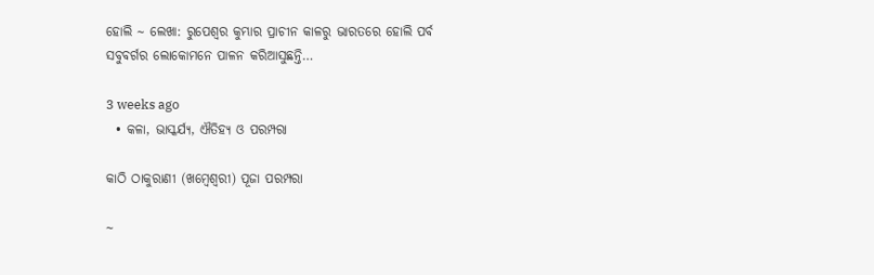ହୋଲି ~ ଲେଖା: ରୁପେଶ୍ୱର କୁମ୍ଭାର ପ୍ରାଚୀନ କାଳରୁ ଭାରତରେ ହୋଲି ପର୍ବ ସବୁବର୍ଗର ଲୋକୋମନେ ପାଳନ କରିଆସୁଛନ୍ତି…

3 weeks ago
  • କଳା, ଭାସ୍କର୍ଯ୍ୟ, ଐତିହ୍ୟ ଓ ପରମ୍ପରା

କାଠି ଠାକୁରାଣୀ (ଖମ୍ବେଶ୍ଵରୀ) ପୂଜା ପରମ୍ପରା

~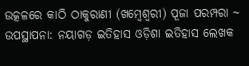ଉତ୍କଳରେ କାଠି ଠାକୁରାଣୀ (ଖମ୍ବେଶ୍ଵରୀ) ପୂଜା ପରମ୍ପରା ~ ଉପସ୍ଥାପନା: ନୟାଗଡ଼ ଇତିହାସ ଓଡ଼ିଶା ଇତିହାସ ଲେଖକ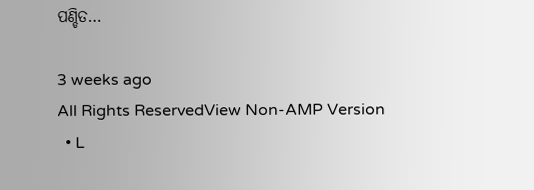ପଣ୍ଡିତ…

3 weeks ago
All Rights ReservedView Non-AMP Version
  • L